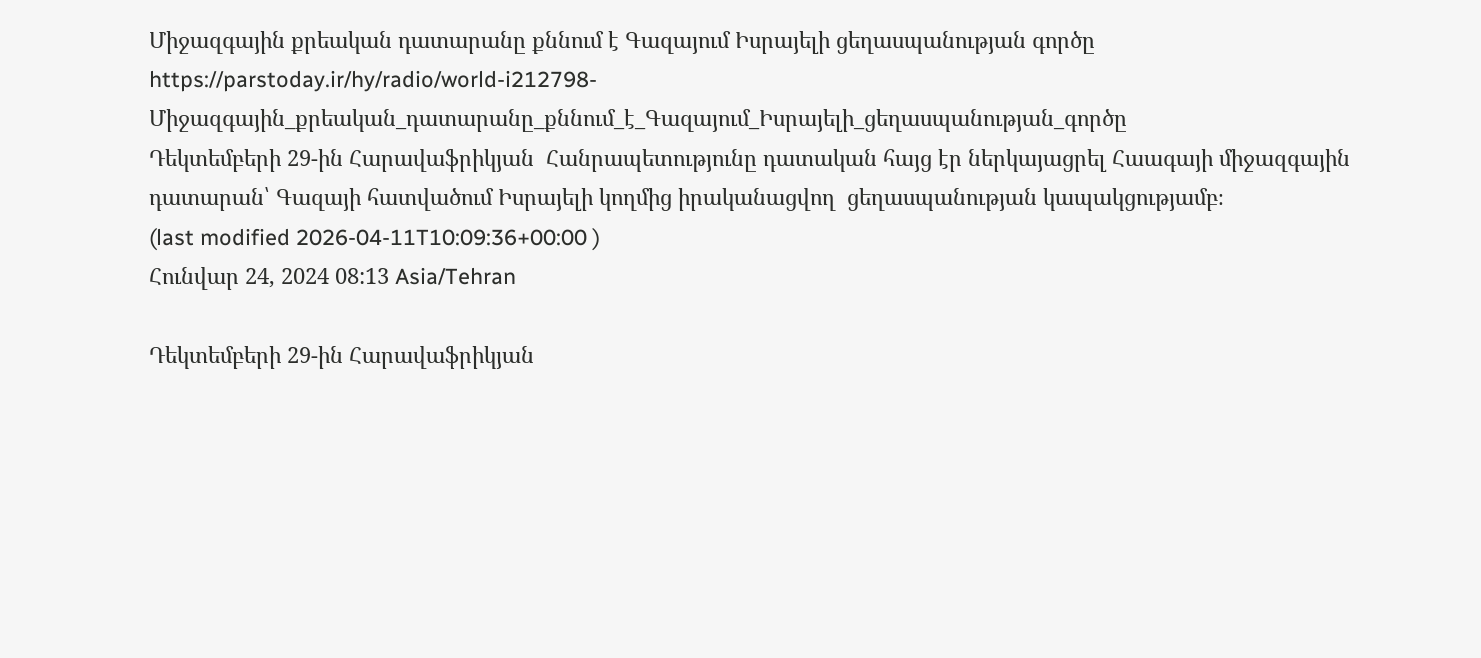Միջազգային քրեական դատարանը քննում է Գազայում Իսրայելի ցեղասպանության գործը
https://parstoday.ir/hy/radio/world-i212798-Միջազգային_քրեական_դատարանը_քննում_է_Գազայում_Իսրայելի_ցեղասպանության_գործը
Դեկտեմբերի 29-ին Հարավաֆրիկյան  Հանրապետությունը դատական հայց էր ներկայացրել Հաագայի միջազգային դատարան՝ Գազայի հատվածում Իսրայելի կողմից իրականացվող  ցեղասպանության կապակցությամբ։
(last modified 2026-04-11T10:09:36+00:00 )
Հունվար 24, 2024 08:13 Asia/Tehran

Դեկտեմբերի 29-ին Հարավաֆրիկյան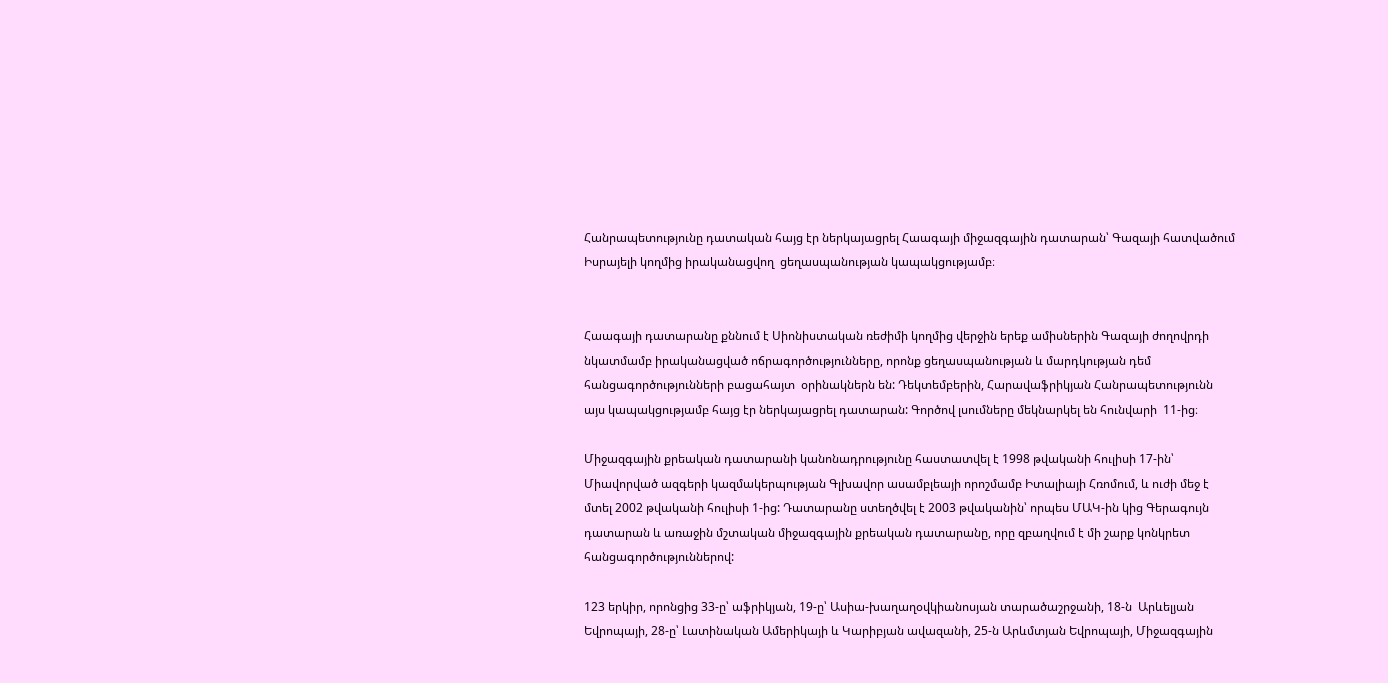Հանրապետությունը դատական հայց էր ներկայացրել Հաագայի միջազգային դատարան՝ Գազայի հատվածում Իսրայելի կողմից իրականացվող  ցեղասպանության կապակցությամբ։


Հաագայի դատարանը քննում է Սիոնիստական ռեժիմի կողմից վերջին երեք ամիսներին Գազայի ժողովրդի նկատմամբ իրականացված ոճրագործությունները, որոնք ցեղասպանության և մարդկության դեմ հանցագործությունների բացահայտ  օրինակներն են: Դեկտեմբերին, Հարավաֆրիկյան Հանրապետությունն այս կապակցությամբ հայց էր ներկայացրել դատարան: Գործով լսումները մեկնարկել են հունվարի  11-ից։

Միջազգային քրեական դատարանի կանոնադրությունը հաստատվել է 1998 թվականի հուլիսի 17-ին՝ Միավորված ազգերի կազմակերպության Գլխավոր ասամբլեայի որոշմամբ Իտալիայի Հռոմում, և ուժի մեջ է մտել 2002 թվականի հուլիսի 1-ից: Դատարանը ստեղծվել է 2003 թվականին՝ որպես ՄԱԿ-ին կից Գերագույն դատարան և առաջին մշտական միջազգային քրեական դատարանը, որը զբաղվում է մի շարք կոնկրետ հանցագործություններով:

123 երկիր, որոնցից 33-ը՝ աֆրիկյան, 19-ը՝ Ասիա-խաղաղօվկիանոսյան տարածաշրջանի, 18-ն  Արևելյան Եվրոպայի, 28-ը՝ Լատինական Ամերիկայի և Կարիբյան ավազանի, 25-ն Արևմտյան Եվրոպայի, Միջազգային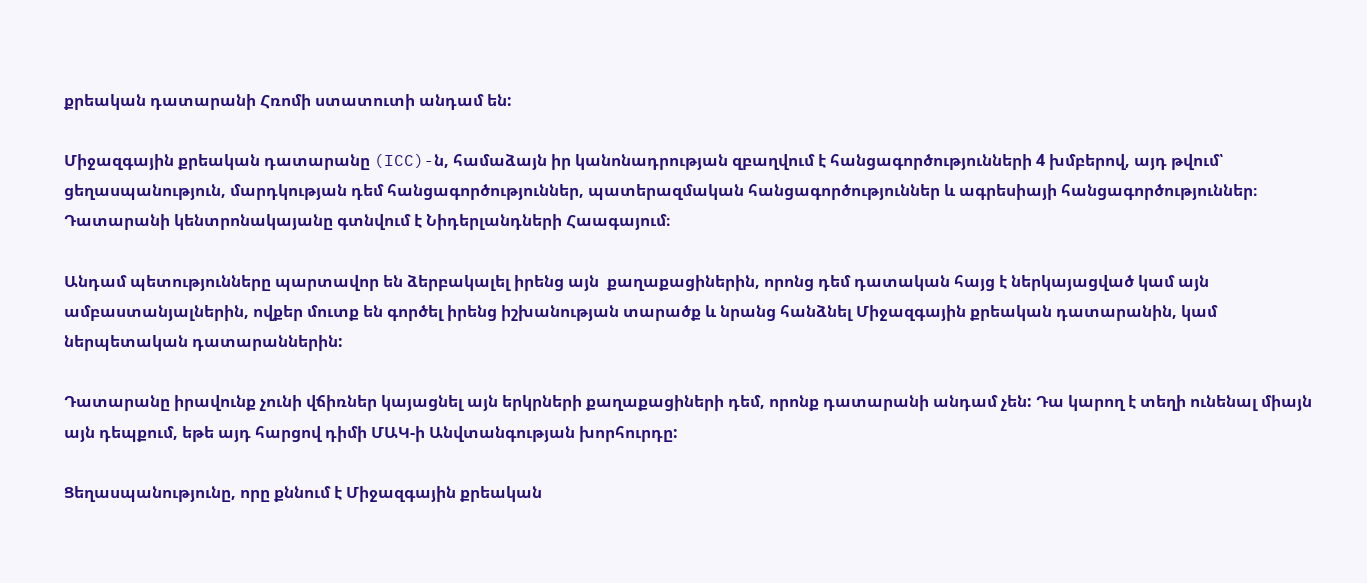քրեական դատարանի Հռոմի ստատուտի անդամ են:

Միջազգային քրեական դատարանը (ICC)-ն, համաձայն իր կանոնադրության զբաղվում է հանցագործությունների 4 խմբերով, այդ թվում՝ ցեղասպանություն, մարդկության դեմ հանցագործություններ, պատերազմական հանցագործություններ և ագրեսիայի հանցագործություններ։ Դատարանի կենտրոնակայանը գտնվում է Նիդերլանդների Հաագայում։

Անդամ պետությունները պարտավոր են ձերբակալել իրենց այն  քաղաքացիներին, որոնց դեմ դատական հայց է ներկայացված կամ այն ամբաստանյալներին, ովքեր մուտք են գործել իրենց իշխանության տարածք և նրանց հանձնել Միջազգային քրեական դատարանին, կամ ներպետական դատարաններին:

Դատարանը իրավունք չունի վճիռներ կայացնել այն երկրների քաղաքացիների դեմ, որոնք դատարանի անդամ չեն: Դա կարող է տեղի ունենալ միայն այն դեպքում, եթե այդ հարցով դիմի ՄԱԿ-ի Անվտանգության խորհուրդը:

Ցեղասպանությունը, որը քննում է Միջազգային քրեական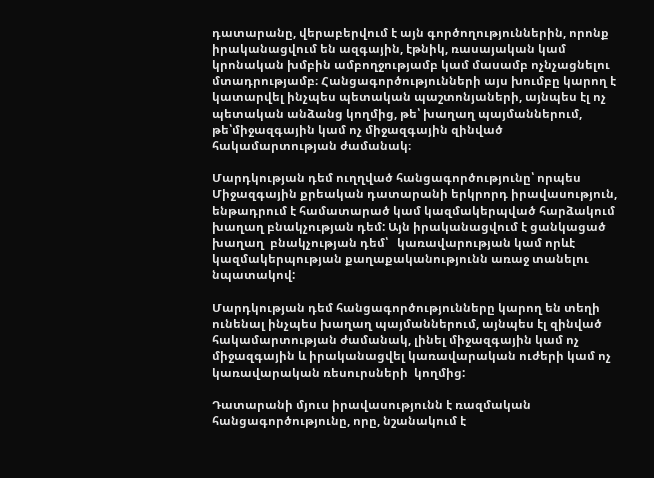դատարանը, վերաբերվում է այն գործողություններին, որոնք իրականացվում են ազգային, էթնիկ, ռասայական կամ կրոնական խմբին ամբողջությամբ կամ մասամբ ոչնչացնելու մտադրությամբ։ Հանցագործությունների այս խումբը կարող է կատարվել ինչպես պետական պաշտոնյաների, այնպես էլ ոչ պետական անձանց կողմից, թե՝ խաղաղ պայմաններում, թե՝միջազգային կամ ոչ միջազգային զինված հակամարտության ժամանակ։

Մարդկության դեմ ուղղված հանցագործությունը՝ որպես Միջազգային քրեական դատարանի երկրորդ իրավասություն, ենթադրում է համատարած կամ կազմակերպված հարձակում  խաղաղ բնակչության դեմ: Այն իրականացվում է ցանկացած խաղաղ  բնակչության դեմ՝   կառավարության կամ որևէ կազմակերպության քաղաքականությունն առաջ տանելու նպատակով:

Մարդկության դեմ հանցագործությունները կարող են տեղի ունենալ ինչպես խաղաղ պայմաններում, այնպես էլ զինված հակամարտության ժամանակ, լինել միջազգային կամ ոչ միջազգային և իրականացվել կառավարական ուժերի կամ ոչ կառավարական ռեսուրսների  կողմից:

Դատարանի մյուս իրավասությունն է ռազմական հանցագործությունը, որը, նշանակում է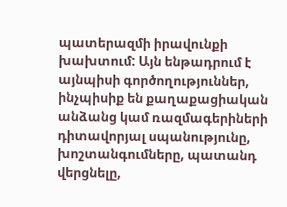պատերազմի իրավունքի խախտում: Այն ենթադրում է այնպիսի գործողություններ, ինչպիսիք են քաղաքացիական անձանց կամ ռազմագերիների դիտավորյալ սպանությունը, խոշտանգումները, պատանդ վերցնելը,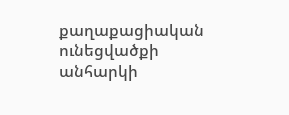քաղաքացիական ունեցվածքի անհարկի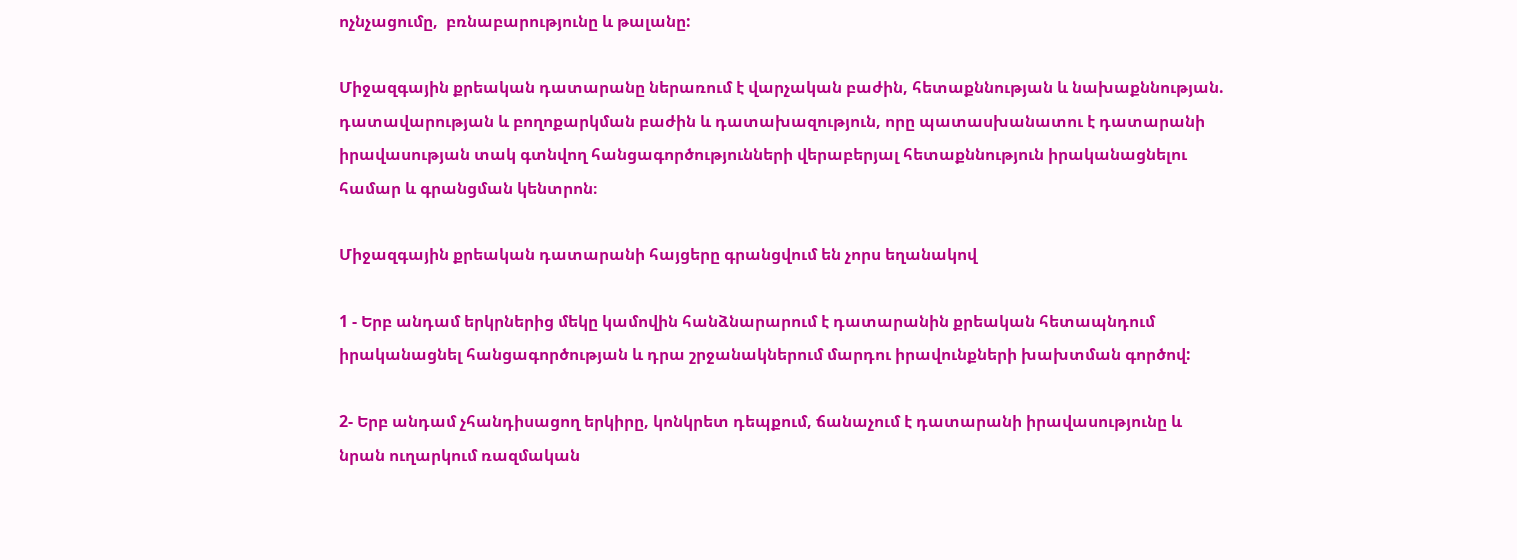ոչնչացումը,  բռնաբարությունը և թալանը:

Միջազգային քրեական դատարանը ներառում է վարչական բաժին, հետաքննության և նախաքննության. դատավարության և բողոքարկման բաժին և դատախազություն, որը պատասխանատու է դատարանի իրավասության տակ գտնվող հանցագործությունների վերաբերյալ հետաքննություն իրականացնելու համար և գրանցման կենտրոն։

Միջազգային քրեական դատարանի հայցերը գրանցվում են չորս եղանակով

1 - Երբ անդամ երկրներից մեկը կամովին հանձնարարում է դատարանին քրեական հետապնդում իրականացնել հանցագործության և դրա շրջանակներում մարդու իրավունքների խախտման գործով:

2- Երբ անդամ չհանդիսացող երկիրը, կոնկրետ դեպքում, ճանաչում է դատարանի իրավասությունը և նրան ուղարկում ռազմական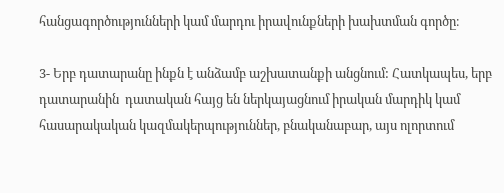հանցագործությունների կամ մարդու իրավունքների խախտման գործը։

3- Երբ դատարանը ինքն է անձամբ աշխատանքի անցնում: Հատկապես, երբ դատարանին  դատական հայց են ներկայացնում իրական մարդիկ կամ հասարակական կազմակերպություններ, բնականաբար, այս ոլորտում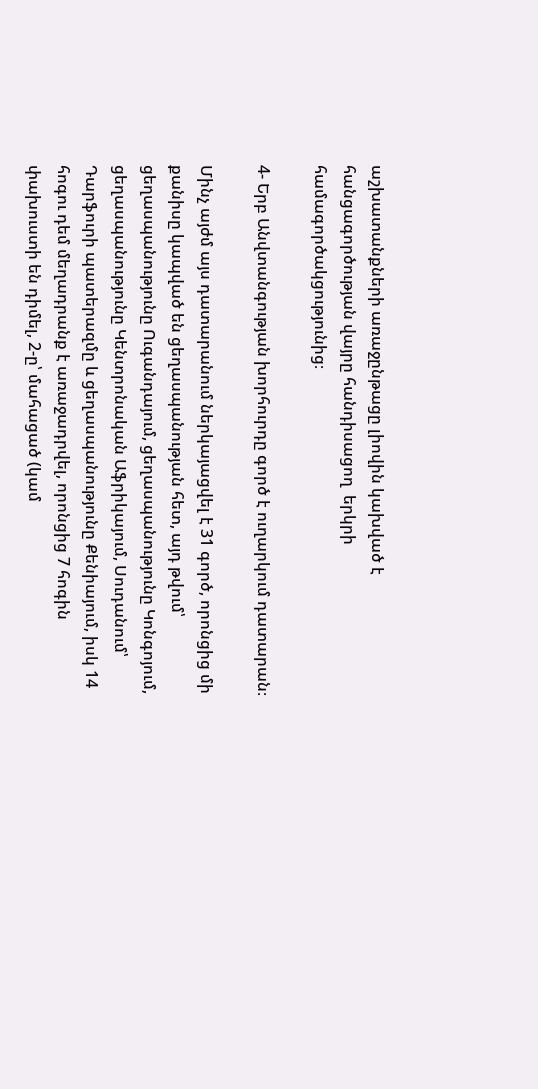աշխատանքների առաջընթացը լիովին կախված է հանցագործության վայրը հանդիսացող  երկրի համագործակցությունից։

4- Երբ Անվտանգության խորհուրդը գործ է ուղարկում դատարան։

Մինչ այժմ այս դատարանում ներկայացվել է 31 գործ, որոնցից մի քանիսը կապված են ցեղասպանության հետ, այդ թվում՝ ցեղասպանությունը Ուգանդայում, ցեղասպանությունը Կոնգոյում, ցեղասպանությունը Կենտրոնական Աֆրիկայում, Սուդանում՝ Դարֆուրի պատերազմը և ցեղասպանությունը Քենիայում, իսկ 14 հոգու դեմ մեղադրանք է առաջադրվել, որոնցից 7 հոգին փախուստի են դիմել, 2-ը՝ մահացած (կամ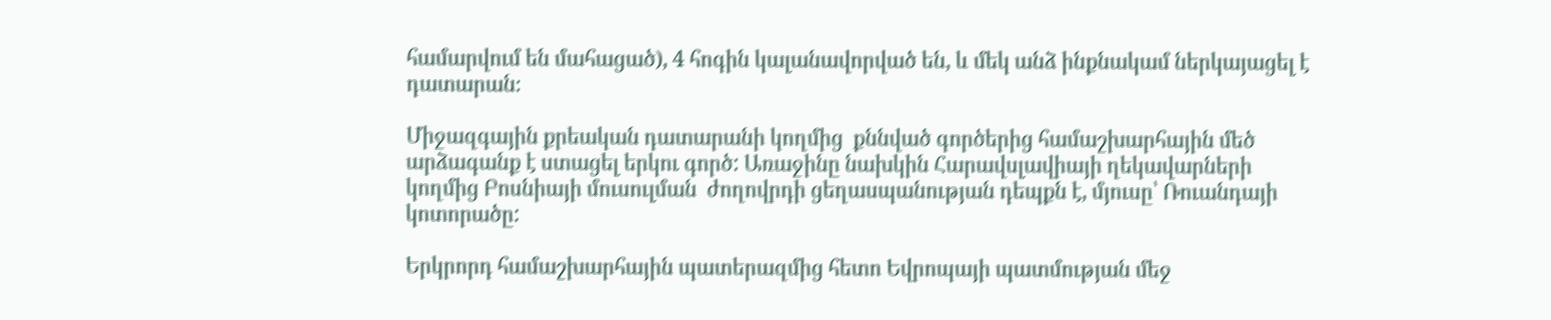համարվում են մահացած), 4 հոգին կալանավորված են, և մեկ անձ ինքնակամ ներկայացել է դատարան։

Միջազգային քրեական դատարանի կողմից  քննված գործերից համաշխարհային մեծ արձագանք է ստացել երկու գործ: Առաջինը նախկին Հարավսլավիայի ղեկավարների կողմից Բոսնիայի մուսուլման  ժողովրդի ցեղասպանության դեպքն է, մյուսը՝ Ռուանդայի կոտորածը:

Երկրորդ համաշխարհային պատերազմից հետո Եվրոպայի պատմության մեջ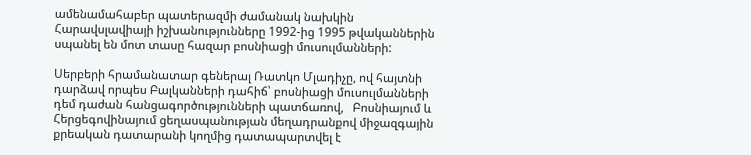ամենամահաբեր պատերազմի ժամանակ նախկին Հարավսլավիայի իշխանությունները 1992-ից 1995 թվականներին սպանել են մոտ տասը հազար բոսնիացի մուսուլմանների:

Սերբերի հրամանատար գեներալ Ռատկո Մլադիչը, ով հայտնի դարձավ որպես Բալկանների դահիճ՝ բոսնիացի մուսուլմանների դեմ դաժան հանցագործությունների պատճառով,   Բոսնիայում և Հերցեգովինայում ցեղասպանության մեղադրանքով միջազգային քրեական դատարանի կողմից դատապարտվել է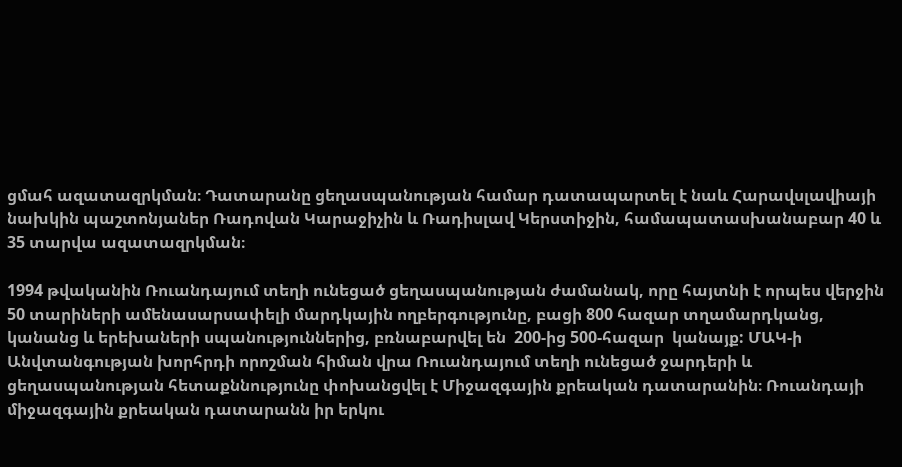ցմահ ազատազրկման։ Դատարանը ցեղասպանության համար դատապարտել է նաև Հարավսլավիայի նախկին պաշտոնյաներ Ռադովան Կարաջիչին և Ռադիսլավ Կերստիջին, համապատասխանաբար 40 և 35 տարվա ազատազրկման։

1994 թվականին Ռուանդայում տեղի ունեցած ցեղասպանության ժամանակ, որը հայտնի է որպես վերջին 50 տարիների ամենասարսափելի մարդկային ողբերգությունը, բացի 800 հազար տղամարդկանց, կանանց և երեխաների սպանություններից, բռնաբարվել են  200-ից 500-հազար  կանայք: ՄԱԿ-ի Անվտանգության խորհրդի որոշման հիման վրա Ռուանդայում տեղի ունեցած ջարդերի և ցեղասպանության հետաքննությունը փոխանցվել է Միջազգային քրեական դատարանին։ Ռուանդայի միջազգային քրեական դատարանն իր երկու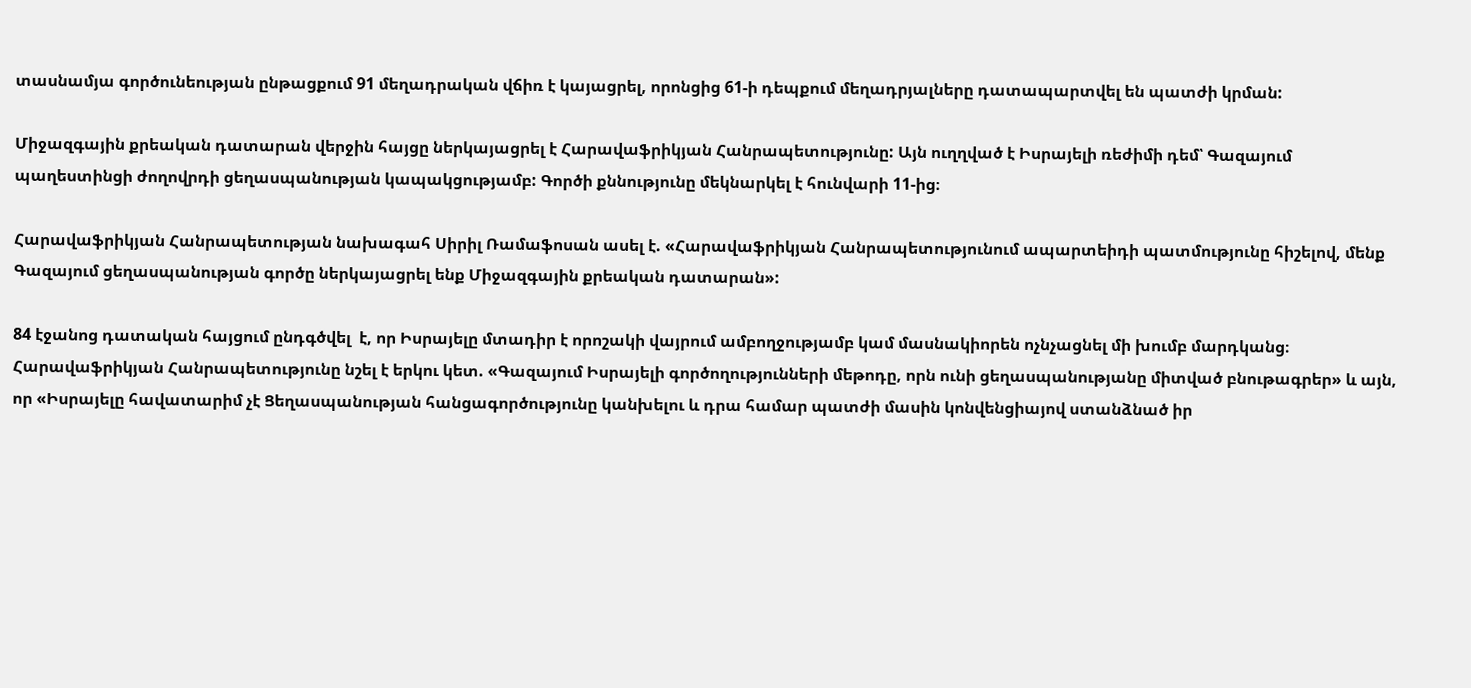տասնամյա գործունեության ընթացքում 91 մեղադրական վճիռ է կայացրել, որոնցից 61-ի դեպքում մեղադրյալները դատապարտվել են պատժի կրման:

Միջազգային քրեական դատարան վերջին հայցը ներկայացրել է Հարավաֆրիկյան Հանրապետությունը: Այն ուղղված է Իսրայելի ռեժիմի դեմ՝ Գազայում պաղեստինցի ժողովրդի ցեղասպանության կապակցությամբ: Գործի քննությունը մեկնարկել է հունվարի 11-ից։

Հարավաֆրիկյան Հանրապետության նախագահ Սիրիլ Ռամաֆոսան ասել է. «Հարավաֆրիկյան Հանրապետությունում ապարտեիդի պատմությունը հիշելով, մենք Գազայում ցեղասպանության գործը ներկայացրել ենք Միջազգային քրեական դատարան»:

84 էջանոց դատական հայցում ընդգծվել  է, որ Իսրայելը մտադիր է որոշակի վայրում ամբողջությամբ կամ մասնակիորեն ոչնչացնել մի խումբ մարդկանց։ Հարավաֆրիկյան Հանրապետությունը նշել է երկու կետ. «Գազայում Իսրայելի գործողությունների մեթոդը, որն ունի ցեղասպանությանը միտված բնութագրեր» և այն, որ «Իսրայելը հավատարիմ չէ Ցեղասպանության հանցագործությունը կանխելու և դրա համար պատժի մասին կոնվենցիայով ստանձնած իր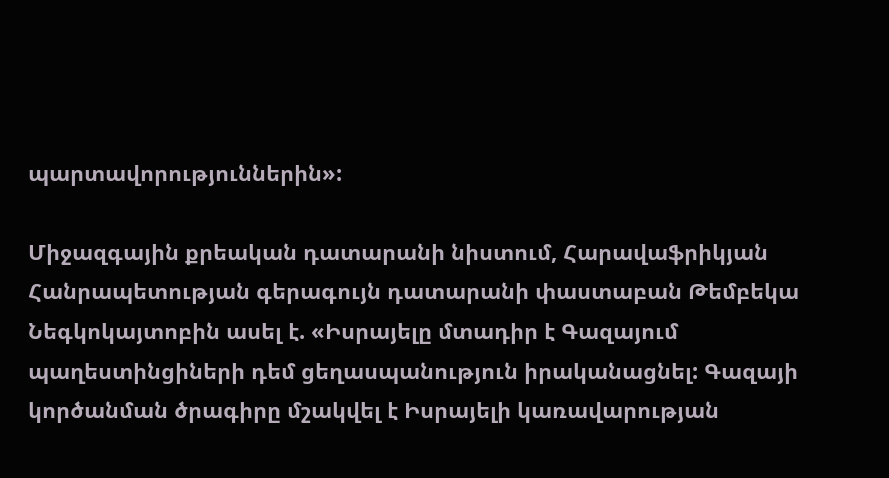պարտավորություններին»:

Միջազգային քրեական դատարանի նիստում, Հարավաֆրիկյան Հանրապետության գերագույն դատարանի փաստաբան Թեմբեկա Նեգկոկայտոբին ասել է. «Իսրայելը մտադիր է Գազայում պաղեստինցիների դեմ ցեղասպանություն իրականացնել: Գազայի կործանման ծրագիրը մշակվել է Իսրայելի կառավարության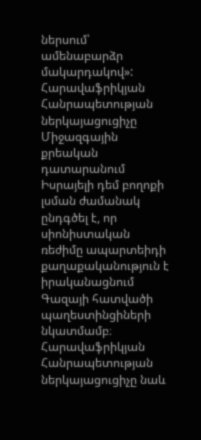ներսում՝ ամենաբարձր մակարդակով»: Հարավաֆրիկյան Հանրապետության ներկայացուցիչը Միջազգային քրեական դատարանում Իսրայելի դեմ բողոքի լսման ժամանակ ընդգծել է, որ սիոնիստական ռեժիմը ապարտեիդի քաղաքականություն է իրականացնում Գազայի հատվածի պաղեստինցիների նկատմամբ։ Հարավաֆրիկյան Հանրապետության ներկայացուցիչը նաև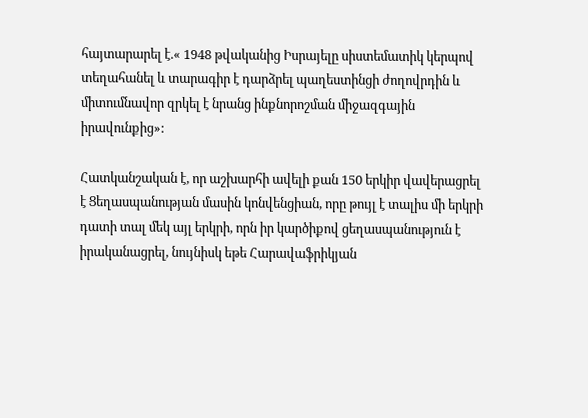հայտարարել է.« 1948 թվականից Իսրայելը սիստեմատիկ կերպով տեղահանել և տարագիր է դարձրել պաղեստինցի ժողովրդին և միտումնավոր զրկել է նրանց ինքնորոշման միջազգային իրավունքից»:

Հատկանշական է, որ աշխարհի ավելի քան 150 երկիր վավերացրել է Ցեղասպանության մասին կոնվենցիան, որը թույլ է տալիս մի երկրի դատի տալ մեկ այլ երկրի, որն իր կարծիքով ցեղասպանություն է իրականացրել, նույնիսկ եթե Հարավաֆրիկյան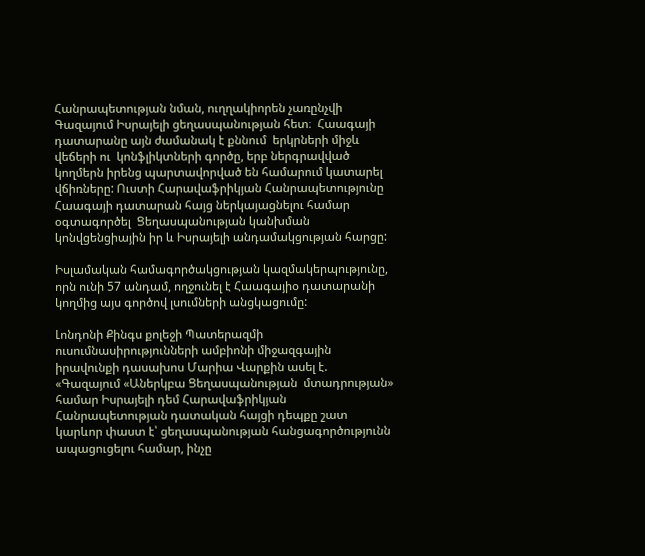Հանրապետության նման, ուղղակիորեն չառընչվի Գազայում Իսրայելի ցեղասպանության հետ։  Հաագայի դատարանը այն ժամանակ է քննում  երկրների միջև վեճերի ու  կոնֆլիկտների գործը, երբ ներգրավված կողմերն իրենց պարտավորված են համարում կատարել վճիռները: Ուստի Հարավաֆրիկյան Հանրապետությունը Հաագայի դատարան հայց ներկայացնելու համար  օգտագործել  Ցեղասպանության կանխման կոնվցենցիային իր և Իսրայելի անդամակցության հարցը:

Իսլամական համագործակցության կազմակերպությունը, որն ունի 57 անդամ, ողջունել է Հաագայիօ դատարանի կողմից այս գործով լսումների անցկացումը:

Լոնդոնի Քինգս քոլեջի Պատերազմի ուսումնասիրությունների ամբիոնի միջազգային իրավունքի դասախոս Մարիա Վարքին ասել է. «Գազայում «Աներկբա Ցեղասպանության  մտադրության» համար Իսրայելի դեմ Հարավաֆրիկյան Հանրապետության դատական հայցի դեպքը շատ կարևոր փաստ է՝ ցեղասպանության հանցագործությունն ապացուցելու համար, ինչը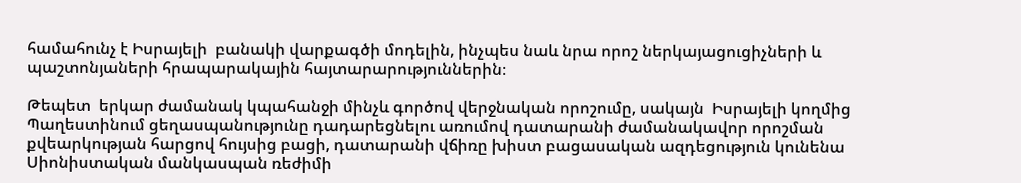համահունչ է Իսրայելի  բանակի վարքագծի մոդելին, ինչպես նաև նրա որոշ ներկայացուցիչների և պաշտոնյաների հրապարակային հայտարարություններին։

Թեպետ  երկար ժամանակ կպահանջի մինչև գործով վերջնական որոշումը, սակայն  Իսրայելի կողմից Պաղեստինում ցեղասպանությունը դադարեցնելու առումով դատարանի ժամանակավոր որոշման քվեարկության հարցով հույսից բացի, դատարանի վճիռը խիստ բացասական ազդեցություն կունենա Սիոնիստական մանկասպան ռեժիմի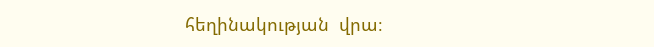հեղինակության  վրա։